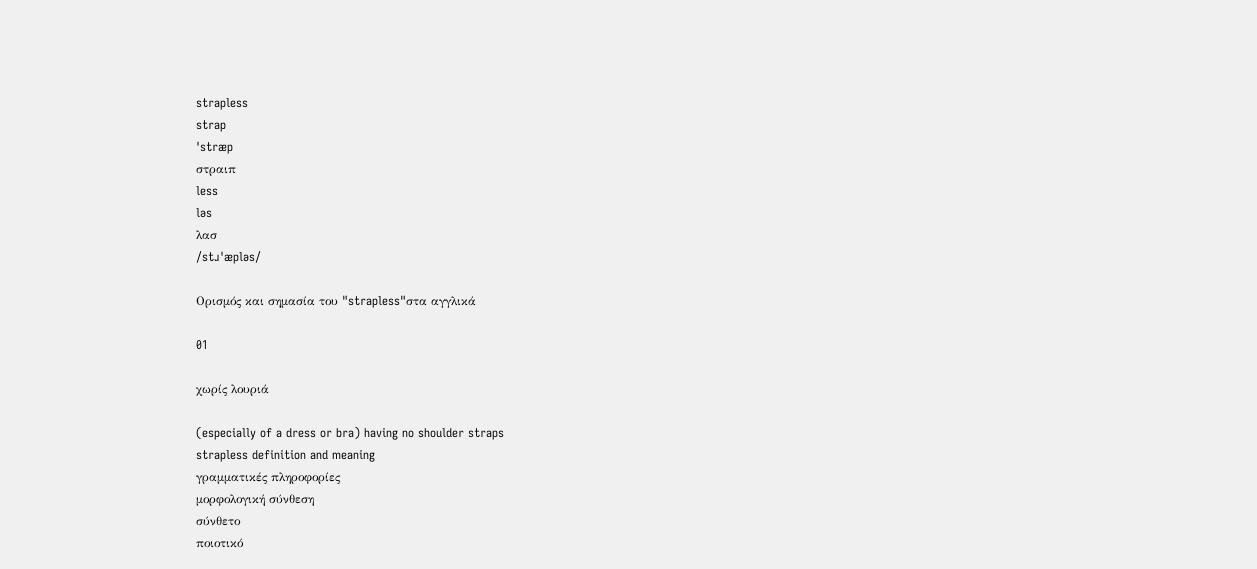strapless
strap
ˈstræp
στραιπ
less
ləs
λασ
/stɹˈæpləs/

Ορισμός και σημασία του "strapless"στα αγγλικά

01

χωρίς λουριά

(especially of a dress or bra) having no shoulder straps
strapless definition and meaning
γραμματικές πληροφορίες
μορφολογική σύνθεση
σύνθετο
ποιοτικό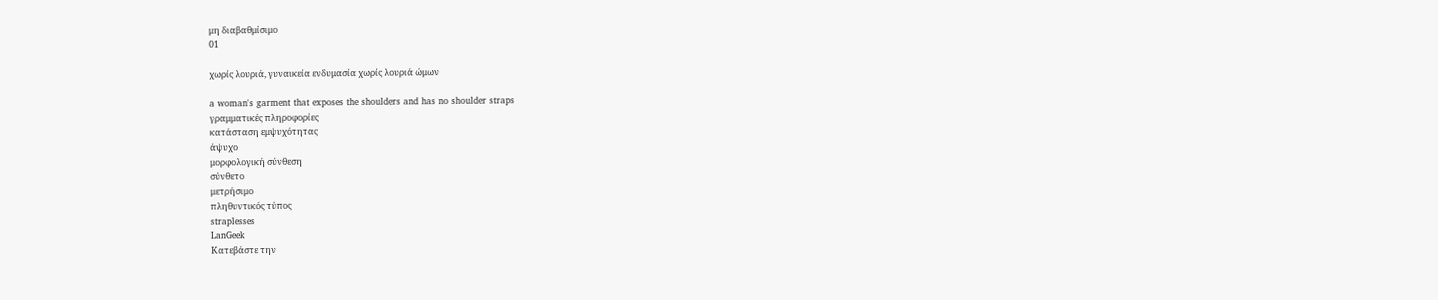μη διαβαθμίσιμο
01

χωρίς λουριά, γυναικεία ενδυμασία χωρίς λουριά ώμων

a woman's garment that exposes the shoulders and has no shoulder straps
γραμματικές πληροφορίες
κατάσταση εμψυχότητας
άψυχο
μορφολογική σύνθεση
σύνθετο
μετρήσιμο
πληθυντικός τύπος
straplesses
LanGeek
Κατεβάστε την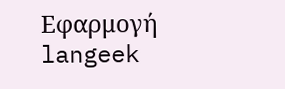Εφαρμογή
langeek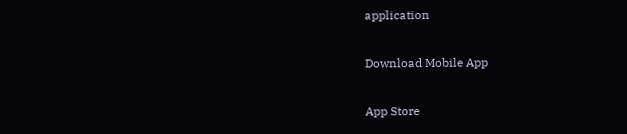application

Download Mobile App

App Store